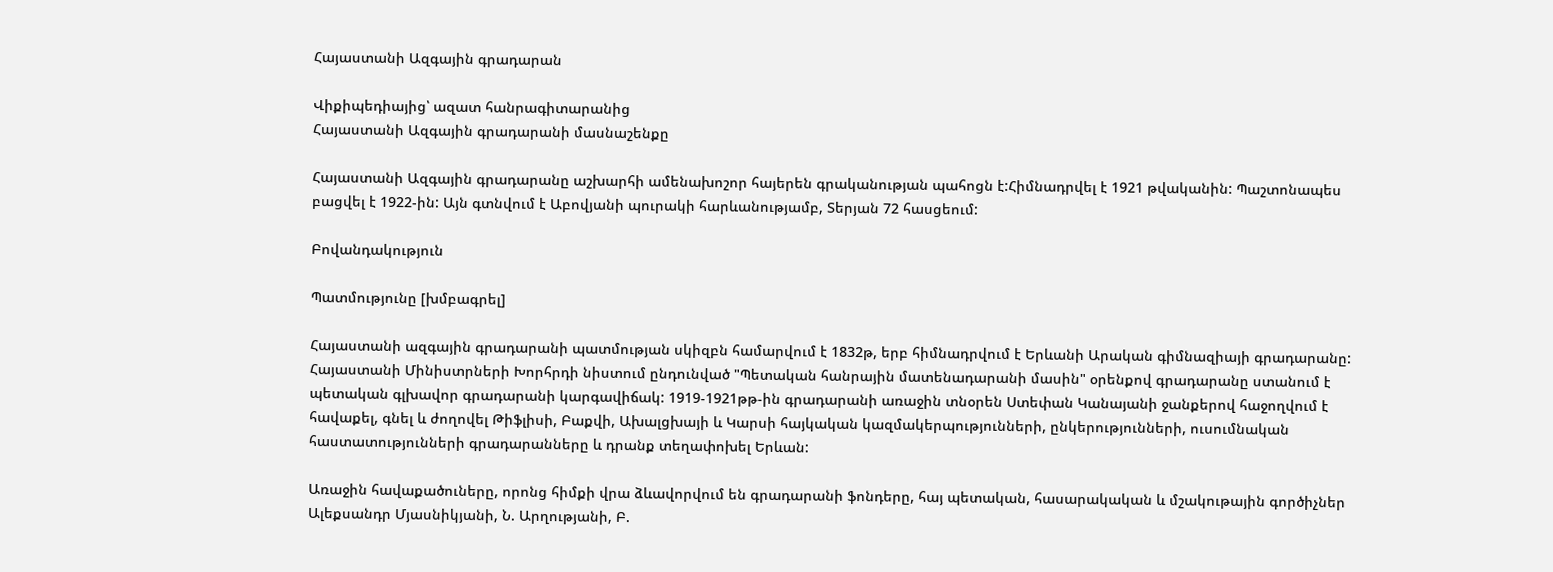Հայաստանի Ազգային գրադարան

Վիքիպեդիայից՝ ազատ հանրագիտարանից
Հայաստանի Ազգային գրադարանի մասնաշենքը

Հայաստանի Ազգային գրադարանը աշխարհի ամենախոշոր հայերեն գրականության պահոցն է:Հիմնադրվել է 1921 թվականին: Պաշտոնապես բացվել է 1922-ին: Այն գտնվում է Աբովյանի պուրակի հարևանությամբ, Տերյան 72 հասցեում:

Բովանդակություն

Պատմությունը [խմբագրել]

Հայաստանի ազգային գրադարանի պատմության սկիզբն համարվում է 1832թ, երբ հիմնադրվում է Երևանի Արական գիմնազիայի գրադարանը: Հայաստանի Մինիստրների Խորհրդի նիստում ընդունված "Պետական հանրային մատենադարանի մասին" օրենքով գրադարանը ստանում է պետական գլխավոր գրադարանի կարգավիճակ: 1919-1921թթ-ին գրադարանի առաջին տնօրեն Ստեփան Կանայանի ջանքերով հաջողվում է հավաքել, գնել և ժողովել Թիֆլիսի, Բաքվի, Ախալցխայի և Կարսի հայկական կազմակերպությունների, ընկերությունների, ուսումնական հաստատությունների գրադարանները և դրանք տեղափոխել Երևան:

Առաջին հավաքածուները, որոնց հիմքի վրա ձևավորվում են գրադարանի ֆոնդերը, հայ պետական, հասարակական և մշակութային գործիչներ Ալեքսանդր Մյասնիկյանի, Ն. Արղությանի, Բ.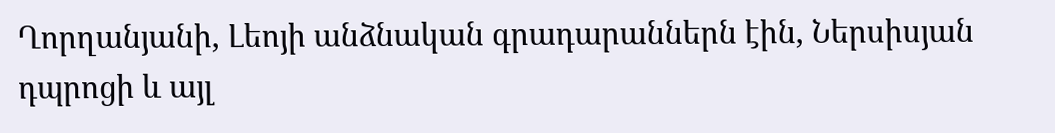Ղորղանյանի, Լեոյի անձնական գրադարաններն էին, Ներսիսյան դպրոցի և այլ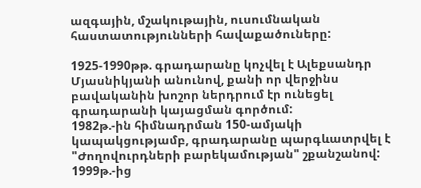ազգային, մշակութային, ուսումնական հաստատությունների հավաքածուները:

1925-1990թթ. գրադարանը կոչվել է Ալեքսանդր Մյասնիկյանի անունով, քանի որ վերջինս բավականին խոշոր ներդրում էր ունեցել գրադարանի կայացման գործում:
1982թ.-ին հիմնադրման 150-ամյակի կապակցությամբ, գրադարանը պարգևատրվել է "Ժողովուրդների բարեկամության" շքանշանով:
1999թ.-ից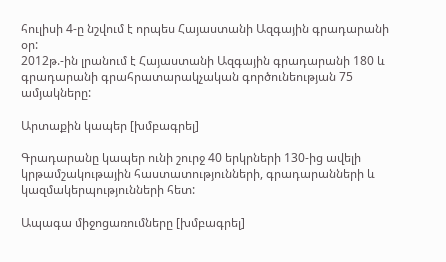հուլիսի 4-ը նշվում է որպես Հայաստանի Ազգային գրադարանի օր:
2012թ.-ին լրանում է Հայաստանի Ազգային գրադարանի 180 և գրադարանի գրահրատարակչական գործունեության 75 ամյակները:

Արտաքին կապեր [խմբագրել]

Գրադարանը կապեր ունի շուրջ 40 երկրների 130-ից ավելի կրթամշակութային հաստատությունների, գրադարանների և կազմակերպությունների հետ:

Ապագա միջոցառումները [խմբագրել]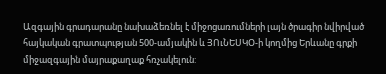Ազգային գրադարանը նախաձեռնել է միջոցառումների լայն ծրագիր նվիրված հայկական գրատպության 500-ամյակին և ՅՈւՆԵՍԿՕ-ի կողմից Երևանը գրքի միջազգային մայրաքաղաք հռչակելուն: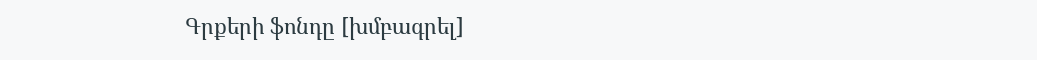Գրքերի ֆոնդը [խմբագրել]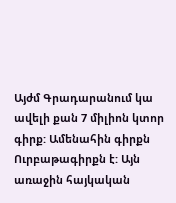Այժմ Գրադարանում կա ավելի քան 7 միլիոն կտոր գիրք: Ամենահին գիրքն Ուրբաթագիրքն է: Այն առաջին հայկական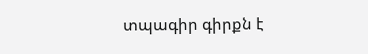տպագիր գիրքն է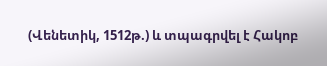(Վենետիկ, 1512թ.) և տպագրվել է Հակոբ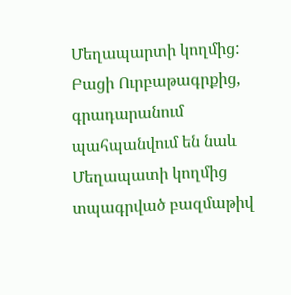Մեղապարտի կողմից: Բացի Ուրբաթագրքից, գրադարանում պահպանվում են նաև Մեղապատի կողմից տպագրված բազմաթիվ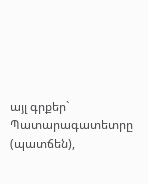այլ գրքեր` Պատարագատետրը (պատճեն),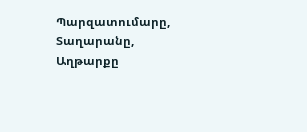Պարզատումարը, Տաղարանը, Աղթարքը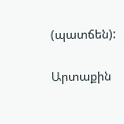(պատճեն):

Արտաքին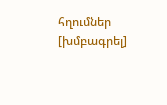հղումներ [խմբագրել]